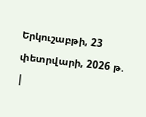Երկուշաբթի, 23 փետրվարի, 2026 թ.
|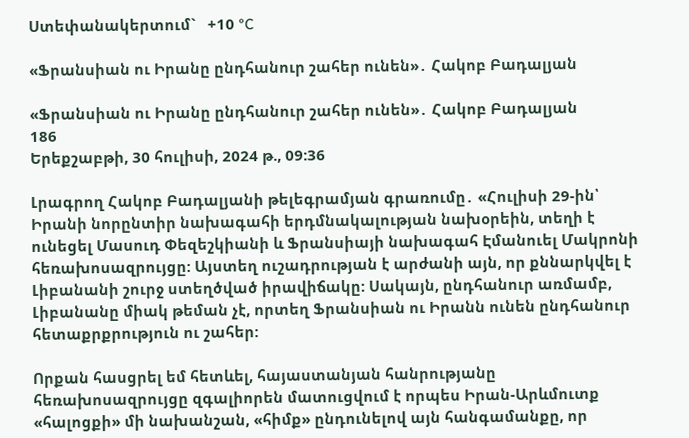Ստեփանակերտում`   +10 °C

«Ֆրանսիան ու Իրանը ընդհանուր շահեր ունեն»․ Հակոբ Բադալյան

«Ֆրանսիան ու Իրանը ընդհանուր շահեր ունեն»․ Հակոբ Բադալյան
186
Երեքշաբթի, 30 հուլիսի, 2024 թ., 09:36

Լրագրող Հակոբ Բադալյանի թելեգրամյան գրառումը․ «Հուլիսի 29-ին՝ Իրանի նորընտիր նախագահի երդմնակալության նախօրեին, տեղի է ունեցել Մասուդ Փեզեշկիանի և Ֆրանսիայի նախագահ Էմանուել Մակրոնի հեռախոսազրույցը: Այստեղ ուշադրության է արժանի այն, որ քննարկվել է Լիբանանի շուրջ ստեղծված իրավիճակը: Սակայն, ընդհանուր առմամբ, Լիբանանը միակ թեման չէ, որտեղ Ֆրանսիան ու Իրանն ունեն ընդհանուր հետաքրքրություն ու շահեր:

Որքան հասցրել եմ հետևել, հայաստանյան հանրությանը հեռախոսազրույցը զգալիորեն մատուցվում է որպես Իրան-Արևմուտք «հալոցքի» մի նախանշան, «հիմք» ընդունելով այն հանգամանքը, որ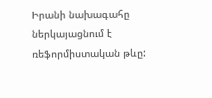Իրանի նախագահը ներկայացնում է ռեֆորմիստական թևը: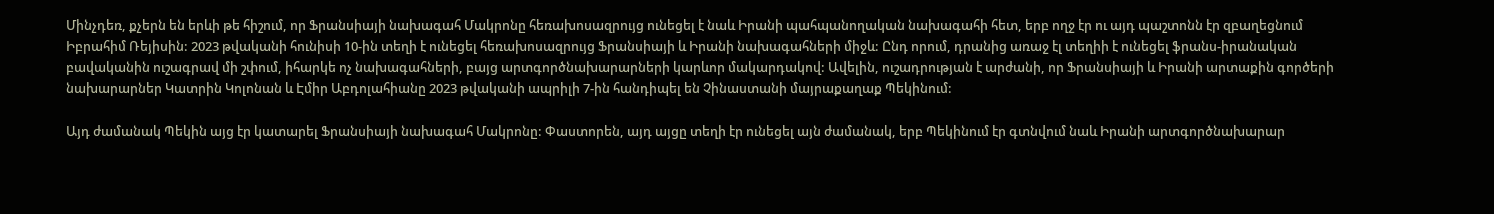Մինչդեռ, քչերն են երևի թե հիշում, որ Ֆրանսիայի նախագահ Մակրոնը հեռախոսազրույց ունեցել է նաև Իրանի պահպանողական նախագահի հետ, երբ ողջ էր ու այդ պաշտոնն էր զբաղեցնում Իբրահիմ Ռեյիսին: 2023 թվականի հունիսի 10-ին տեղի է ունեցել հեռախոսազրույց Ֆրանսիայի և Իրանի նախագահների միջև: Ընդ որում, դրանից առաջ էլ տեղիի է ունեցել ֆրանս-իրանական բավականին ուշագրավ մի շփում, իհարկե ոչ նախագահների, բայց արտգործնախարարների կարևոր մակարդակով: Ավելին, ուշադրության է արժանի, որ Ֆրանսիայի և Իրանի արտաքին գործերի նախարարներ Կատրին Կոլոնան և Էմիր Աբդոլահիանը 2023 թվականի ապրիլի 7-ին հանդիպել են Չինաստանի մայրաքաղաք Պեկինում:

Այդ ժամանակ Պեկին այց էր կատարել Ֆրանսիայի նախագահ Մակրոնը: Փաստորեն, այդ այցը տեղի էր ունեցել այն ժամանակ, երբ Պեկինում էր գտնվում նաև Իրանի արտգործնախարար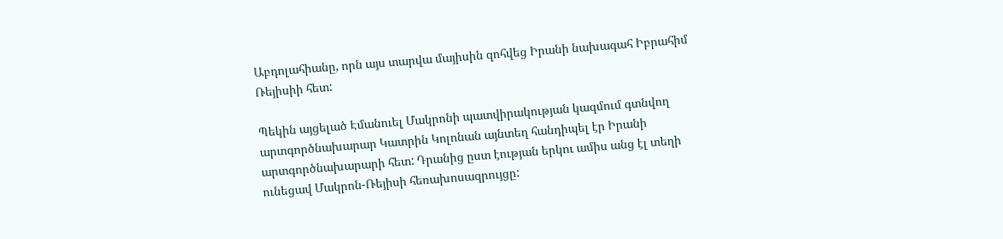Աբդոլահիանը, որն այս տարվա մայիսին զոհվեց Իրանի նախագահ Իբրահիմ Ռեյիսիի հետ:

Պեկին այցելած Էմանուել Մակրոնի պատվիրակության կազմում գտնվող արտգործնախարար Կատրին Կոլոնան այնտեղ հանդիպել էր Իրանի արտգործնախարարի հետ: Դրանից ըստ էության երկու ամիս անց էլ տեղի ունեցավ Մակրոն-Ռեյիսի հեռախոսազրույցը: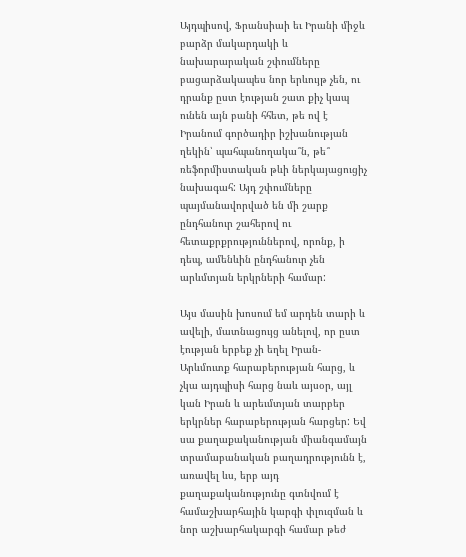Այդպիսով, Ֆրանսիաի եւ Իրանի միջև բարձր մակարդակի և նախարարական շփումները բացարձակապես նոր երևույթ չեն, ու դրանք ըստ էության շատ քիչ կապ ունեն այն բանի հհետ, թե ով է Իրանում գործադիր իշխանության ղեկին՝ պահպանողակա՞ն, թե՞ ռեֆորմիստական թևի ներկայացուցիչ նախագահ: Այդ շփումները պայմանավորված են մի շարք ընդհանուր շահերով ու հետաքրքրություններով, որոնք, ի դեպ, ամենևին ընդհանուր չեն արևմտյան երկրների համար:

Այս մասին խոսում եմ արդեն տարի և ավելի, մատնացույց անելով, որ ըստ էության երբեք չի եղել Իրան-Արևմուտք հարաբերության հարց, և չկա այդպիսի հարց նաև այսօր, այլ կան Իրան և արեւմտյան տարբեր երկրներ հարաբերության հարցեր: Եվ սա քաղաքականության միանգամայն տրամաբանական բաղադրությունն է, առավել ևս, երբ այդ քաղաքականությունը գտնվում է համաշխարհային կարգի փլուզման և նոր աշխարհակարգի համար թեժ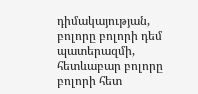դիմակայության, բոլորը բոլորի դեմ պատերազմի, հետևաբար բոլորը բոլորի հետ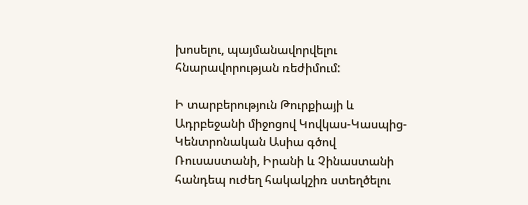խոսելու, պայմանավորվելու հնարավորության ռեժիմում:

Ի տարբերություն Թուրքիայի և Ադրբեջանի միջոցով Կովկաս-Կասպից-Կենտրոնական Ասիա գծով Ռուսաստանի, Իրանի և Չինաստանի հանդեպ ուժեղ հակակշիռ ստեղծելու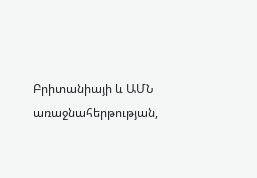Բրիտանիայի և ԱՄՆ առաջնահերթության,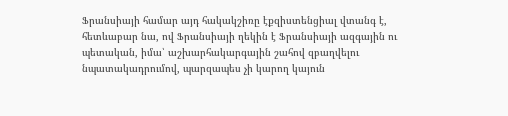Ֆրանսիայի համար այդ հակակշիռը էքզիստենցիալ վտանգ է, հետևաբար նա, ով Ֆրանսիայի ղեկին է Ֆրանսիայի ազգային ու պետական, իմա՝ աշխարհակարգային շահով զբաղվելու նպատակադրումով, պարզապես չի կարող կայուն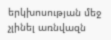երկխոսության մեջ չլինել առնվազն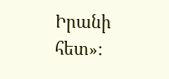Իրանի հետ»: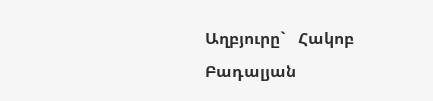Աղբյուրը`   Հակոբ Բադալյան